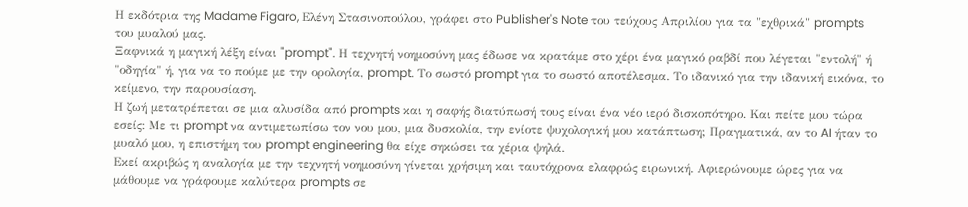Η εκδότρια της Madame Figaro, Ελένη Στασινοπούλου, γράφει στο Publisher's Note του τεύχους Απριλίου για τα "εχθρικά" prompts του μυαλού μας.
Ξαφνικά η μαγική λέξη είναι "prompt". Η τεχνητή νοημοσύνη μας έδωσε να κρατάμε στο χέρι ένα μαγικό ραβδί που λέγεται "εντολή" ή "οδηγία" ή, για να το πούμε με την ορολογία, prompt. Το σωστό prompt για το σωστό αποτέλεσμα. Το ιδανικό για την ιδανική εικόνα, το κείμενο, την παρουσίαση.
Η ζωή μετατρέπεται σε μια αλυσίδα από prompts και η σαφής διατύπωσή τους είναι ένα νέο ιερό δισκοπότηρο. Και πείτε μου τώρα εσείς: Με τι prompt να αντιμετωπίσω τον νου μου, μια δυσκολία, την ενίοτε ψυχολογική μου κατάπτωση; Πραγματικά, αν το AI ήταν το μυαλό μου, η επιστήμη του prompt engineering θα είχε σηκώσει τα χέρια ψηλά.
Εκεί ακριβώς η αναλογία με την τεχνητή νοημοσύνη γίνεται χρήσιμη και ταυτόχρονα ελαφρώς ειρωνική. Αφιερώνουμε ώρες για να μάθουμε να γράφουμε καλύτερα prompts σε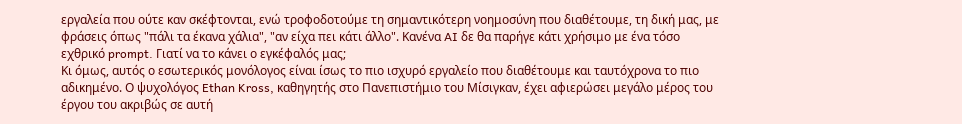εργαλεία που ούτε καν σκέφτονται, ενώ τροφοδοτούμε τη σημαντικότερη νοημοσύνη που διαθέτουμε, τη δική μας, με φράσεις όπως "πάλι τα έκανα χάλια", "αν είχα πει κάτι άλλο". Κανένα AI δε θα παρήγε κάτι χρήσιμο με ένα τόσο εχθρικό prompt. Γιατί να το κάνει ο εγκέφαλός μας;
Κι όμως, αυτός ο εσωτερικός μονόλογος είναι ίσως το πιο ισχυρό εργαλείο που διαθέτουμε και ταυτόχρονα το πιο αδικημένο. Ο ψυχολόγος Ethan Kross, καθηγητής στο Πανεπιστήμιο του Μίσιγκαν, έχει αφιερώσει μεγάλο μέρος του έργου του ακριβώς σε αυτή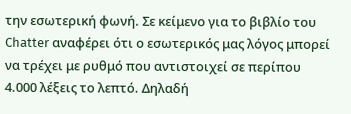την εσωτερική φωνή. Σε κείμενο για το βιβλίο του Chatter αναφέρει ότι ο εσωτερικός μας λόγος μπορεί να τρέχει με ρυθμό που αντιστοιχεί σε περίπου 4.000 λέξεις το λεπτό. Δηλαδή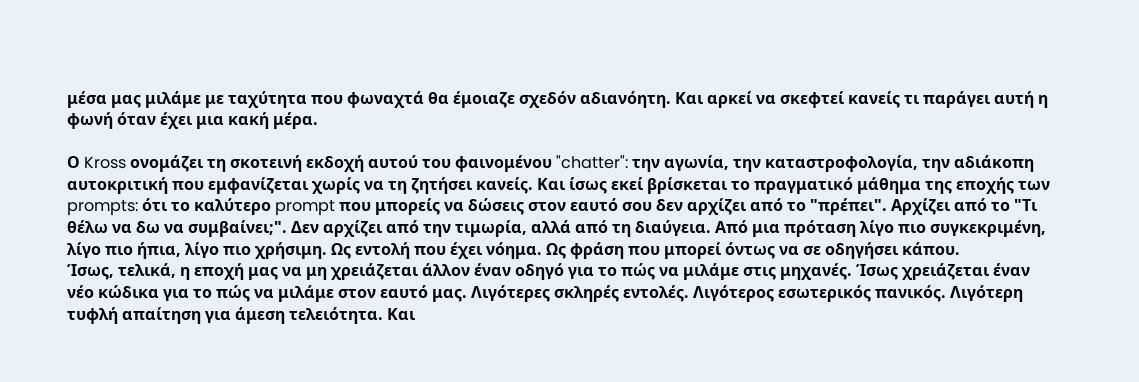μέσα μας μιλάμε με ταχύτητα που φωναχτά θα έμοιαζε σχεδόν αδιανόητη. Και αρκεί να σκεφτεί κανείς τι παράγει αυτή η φωνή όταν έχει μια κακή μέρα.

Ο Kross ονομάζει τη σκοτεινή εκδοχή αυτού του φαινομένου "chatter": την αγωνία, την καταστροφολογία, την αδιάκοπη αυτοκριτική που εμφανίζεται χωρίς να τη ζητήσει κανείς. Και ίσως εκεί βρίσκεται το πραγματικό μάθημα της εποχής των prompts: ότι το καλύτερο prompt που μπορείς να δώσεις στον εαυτό σου δεν αρχίζει από το "πρέπει". Αρχίζει από το "Τι θέλω να δω να συμβαίνει;". Δεν αρχίζει από την τιμωρία, αλλά από τη διαύγεια. Από μια πρόταση λίγο πιο συγκεκριμένη, λίγο πιο ήπια, λίγο πιο χρήσιμη. Ως εντολή που έχει νόημα. Ως φράση που μπορεί όντως να σε οδηγήσει κάπου.
Ίσως, τελικά, η εποχή μας να μη χρειάζεται άλλον έναν οδηγό για το πώς να μιλάμε στις μηχανές. Ίσως χρειάζεται έναν νέο κώδικα για το πώς να μιλάμε στον εαυτό μας. Λιγότερες σκληρές εντολές. Λιγότερος εσωτερικός πανικός. Λιγότερη τυφλή απαίτηση για άμεση τελειότητα. Και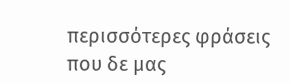περισσότερες φράσεις που δε μας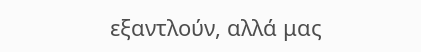εξαντλούν, αλλά μας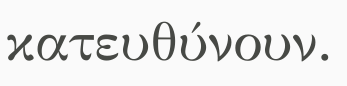κατευθύνουν.